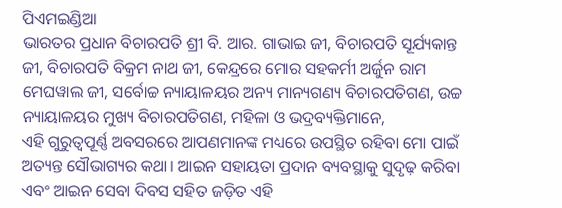ପିଏମଇଣ୍ଡିଆ
ଭାରତର ପ୍ରଧାନ ବିଚାରପତି ଶ୍ରୀ ବି. ଆର. ଗାଭାଇ ଜୀ, ବିଚାରପତି ସୂର୍ଯ୍ୟକାନ୍ତ ଜୀ, ବିଚାରପତି ବିକ୍ରମ ନାଥ ଜୀ, କେନ୍ଦ୍ରରେ ମୋର ସହକର୍ମୀ ଅର୍ଜୁନ ରାମ ମେଘୱାଲ ଜୀ, ସର୍ବୋଚ୍ଚ ନ୍ୟାୟାଳୟର ଅନ୍ୟ ମାନ୍ୟଗଣ୍ୟ ବିଚାରପତିଗଣ, ଉଚ୍ଚ ନ୍ୟାୟାଳୟର ମୁଖ୍ୟ ବିଚାରପତିଗଣ, ମହିଳା ଓ ଭଦ୍ରବ୍ୟକ୍ତିମାନେ,
ଏହି ଗୁରୁତ୍ୱପୂର୍ଣ୍ଣ ଅବସରରେ ଆପଣମାନଙ୍କ ମଧ୍ୟରେ ଉପସ୍ଥିତ ରହିବା ମୋ ପାଇଁ ଅତ୍ୟନ୍ତ ସୌଭାଗ୍ୟର କଥା। ଆଇନ ସହାୟତା ପ୍ରଦାନ ବ୍ୟବସ୍ଥାକୁ ସୁଦୃଢ଼ କରିବା ଏବଂ ଆଇନ ସେବା ଦିବସ ସହିତ ଜଡ଼ିତ ଏହି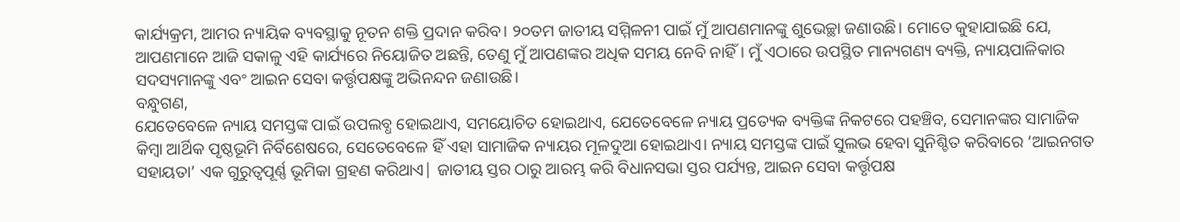କାର୍ଯ୍ୟକ୍ରମ, ଆମର ନ୍ୟାୟିକ ବ୍ୟବସ୍ଥାକୁ ନୂତନ ଶକ୍ତି ପ୍ରଦାନ କରିବ। ୨୦ତମ ଜାତୀୟ ସମ୍ମିଳନୀ ପାଇଁ ମୁଁ ଆପଣମାନଙ୍କୁ ଶୁଭେଚ୍ଛା ଜଣାଉଛି। ମୋତେ କୁହାଯାଇଛି ଯେ, ଆପଣମାନେ ଆଜି ସକାଳୁ ଏହି କାର୍ଯ୍ୟରେ ନିୟୋଜିତ ଅଛନ୍ତି, ତେଣୁ ମୁଁ ଆପଣଙ୍କର ଅଧିକ ସମୟ ନେବି ନାହିଁ। ମୁଁ ଏଠାରେ ଉପସ୍ଥିତ ମାନ୍ୟଗଣ୍ୟ ବ୍ୟକ୍ତି, ନ୍ୟାୟପାଳିକାର ସଦସ୍ୟମାନଙ୍କୁ ଏବଂ ଆଇନ ସେବା କର୍ତ୍ତୃପକ୍ଷଙ୍କୁ ଅଭିନନ୍ଦନ ଜଣାଉଛି।
ବନ୍ଧୁଗଣ,
ଯେତେବେଳେ ନ୍ୟାୟ ସମସ୍ତଙ୍କ ପାଇଁ ଉପଲବ୍ଧ ହୋଇଥାଏ, ସମୟୋଚିତ ହୋଇଥାଏ, ଯେତେବେଳେ ନ୍ୟାୟ ପ୍ରତ୍ୟେକ ବ୍ୟକ୍ତିଙ୍କ ନିକଟରେ ପହଞ୍ଚିବ, ସେମାନଙ୍କର ସାମାଜିକ କିମ୍ବା ଆର୍ଥିକ ପୃଷ୍ଠଭୂମି ନିର୍ବିଶେଷରେ, ସେତେବେଳେ ହିଁ ଏହା ସାମାଜିକ ନ୍ୟାୟର ମୂଳଦୁଆ ହୋଇଥାଏ। ନ୍ୟାୟ ସମସ୍ତଙ୍କ ପାଇଁ ସୁଲଭ ହେବା ସୁନିଶ୍ଚିତ କରିବାରେ ‘ଆଇନଗତ ସହାୟତା’ ଏକ ଗୁରୁତ୍ଵପୂର୍ଣ୍ଣ ଭୂମିକା ଗ୍ରହଣ କରିଥାଏ| ଜାତୀୟ ସ୍ତର ଠାରୁ ଆରମ୍ଭ କରି ବିଧାନସଭା ସ୍ତର ପର୍ଯ୍ୟନ୍ତ, ଆଇନ ସେବା କର୍ତ୍ତୃପକ୍ଷ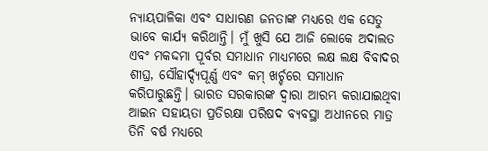ନ୍ୟାୟପାଳିକା ଏବଂ ସାଧାରଣ ଜନତାଙ୍କ ମଧ୍ୟରେ ଏକ ସେତୁ ଭାବେ କାର୍ଯ୍ୟ କରିଥାନ୍ତି। ମୁଁ ଖୁସି ଯେ ଆଜି ଲୋକେ ଅଦାଲତ ଏବଂ ମକଦ୍ଦମା ପୂର୍ବର ସମାଧାନ ମାଧ୍ୟମରେ ଲକ୍ଷ ଲକ୍ଷ ବିବାଦର ଶୀଘ୍ର, ସୌହାର୍ଦ୍ଦ୍ୟପୂର୍ଣ୍ଣ ଏବଂ କମ୍ ଖର୍ଚ୍ଚରେ ସମାଧାନ କରିପାରୁଛନ୍ତି। ଭାରତ ସରକାରଙ୍କ ଦ୍ୱାରା ଆରମ୍ଭ କରାଯାଇଥିବା ଆଇନ ସହାୟତା ପ୍ରତିରକ୍ଷା ପରିଷଦ ବ୍ୟବସ୍ଥା ଅଧୀନରେ ମାତ୍ର ତିନି ବର୍ଷ ମଧ୍ୟରେ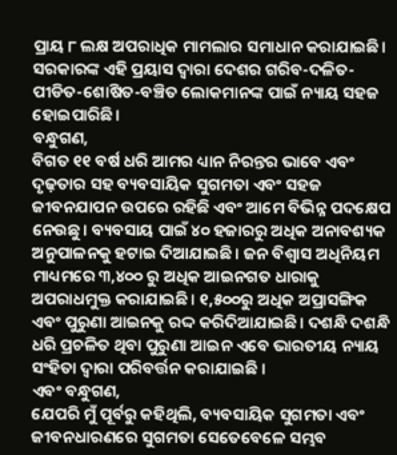ପ୍ରାୟ ୮ ଲକ୍ଷ ଅପରାଧିକ ମାମଲାର ସମାଧାନ କରାଯାଇଛି। ସରକାରଙ୍କ ଏହି ପ୍ରୟାସ ଦ୍ୱାରା ଦେଶର ଗରିବ-ଦଳିତ-ପୀଡିତ-ଶୋଷିତ-ବଞ୍ଚିତ ଲୋକମାନଙ୍କ ପାଇଁ ନ୍ୟାୟ ସହଜ ହୋଇପାରିଛି।
ବନ୍ଧୁଗଣ,
ବିଗତ ୧୧ ବର୍ଷ ଧରି ଆମର ଧ୍ୟାନ ନିରନ୍ତର ଭାବେ ଏବଂ ଦୃଢ଼ତାର ସହ ବ୍ୟବସାୟିକ ସୁଗମତା ଏବଂ ସହଜ ଜୀବନଯାପନ ଉପରେ ରହିଛି ଏବଂ ଆମେ ବିଭିନ୍ନ ପଦକ୍ଷେପ ନେଉଛୁ। ବ୍ୟବସାୟ ପାଇଁ ୪୦ ହଜାରରୁ ଅଧିକ ଅନାବଶ୍ୟକ ଅନୁପାଳନକୁ ହଟାଇ ଦିଆଯାଇଛି। ଜନ ବିଶ୍ୱାସ ଅଧିନିୟମ ମାଧ୍ୟମରେ ୩,୪୦୦ ରୁ ଅଧିକ ଆଇନଗତ ଧାରାକୁ ଅପରାଧମୁକ୍ତ କରାଯାଇଛି। ୧,୫୦୦ରୁ ଅଧିକ ଅପ୍ରାସଙ୍ଗିକ ଏବଂ ପୁରୁଣା ଆଇନକୁ ରଦ୍ଦ କରିଦିଆଯାଇଛି। ଦଶନ୍ଧି ଦଶନ୍ଧି ଧରି ପ୍ରଚଳିତ ଥିବା ପୁରୁଣା ଆଇନ ଏବେ ଭାରତୀୟ ନ୍ୟାୟ ସଂହିତା ଦ୍ୱାରା ପରିବର୍ତ୍ତନ କରାଯାଇଛି ।
ଏବଂ ବନ୍ଧୁଗଣ,
ଯେପରି ମୁଁ ପୂର୍ବରୁ କହିଥିଲି, ବ୍ୟବସାୟିକ ସୁଗମତା ଏବଂ ଜୀବନଧାରଣରେ ସୁଗମତା ସେତେବେଳେ ସମ୍ଭବ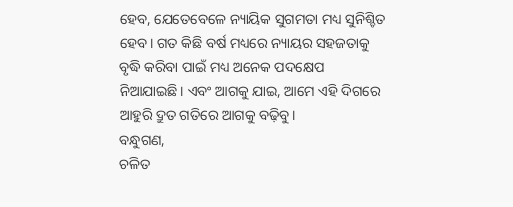ହେବ, ଯେତେବେଳେ ନ୍ୟାୟିକ ସୁଗମତା ମଧ୍ୟ ସୁନିଶ୍ଚିତ ହେବ। ଗତ କିଛି ବର୍ଷ ମଧ୍ୟରେ ନ୍ୟାୟର ସହଜତାକୁ ବୃଦ୍ଧି କରିବା ପାଇଁ ମଧ୍ୟ ଅନେକ ପଦକ୍ଷେପ ନିଆଯାଇଛି। ଏବଂ ଆଗକୁ ଯାଇ, ଆମେ ଏହି ଦିଗରେ ଆହୁରି ଦ୍ରୁତ ଗତିରେ ଆଗକୁ ବଢ଼ିବୁ।
ବନ୍ଧୁଗଣ,
ଚଳିତ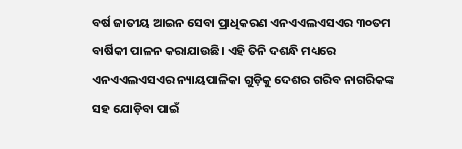ବର୍ଷ ଜାତୀୟ ଆଇନ ସେବା ପ୍ରାଧିକରଣ ଏନଏଏଲଏସଏର ୩୦ତମ ବାର୍ଷିକୀ ପାଳନ କରାଯାଉଛି। ଏହି ତିନି ଦଶନ୍ଧି ମଧ୍ୟରେ ଏନଏଏଲଏସଏର ନ୍ୟାୟପାଳିକା ଗୁଡ଼ିକୁ ଦେଶର ଗରିବ ନାଗରିକଙ୍କ ସହ ଯୋଡ଼ିବା ପାଇଁ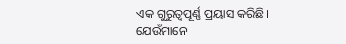ଏକ ଗୁରୁତ୍ୱପୂର୍ଣ୍ଣ ପ୍ରୟାସ କରିଛି। ଯେଉଁମାନେ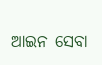ଆଇନ ସେବା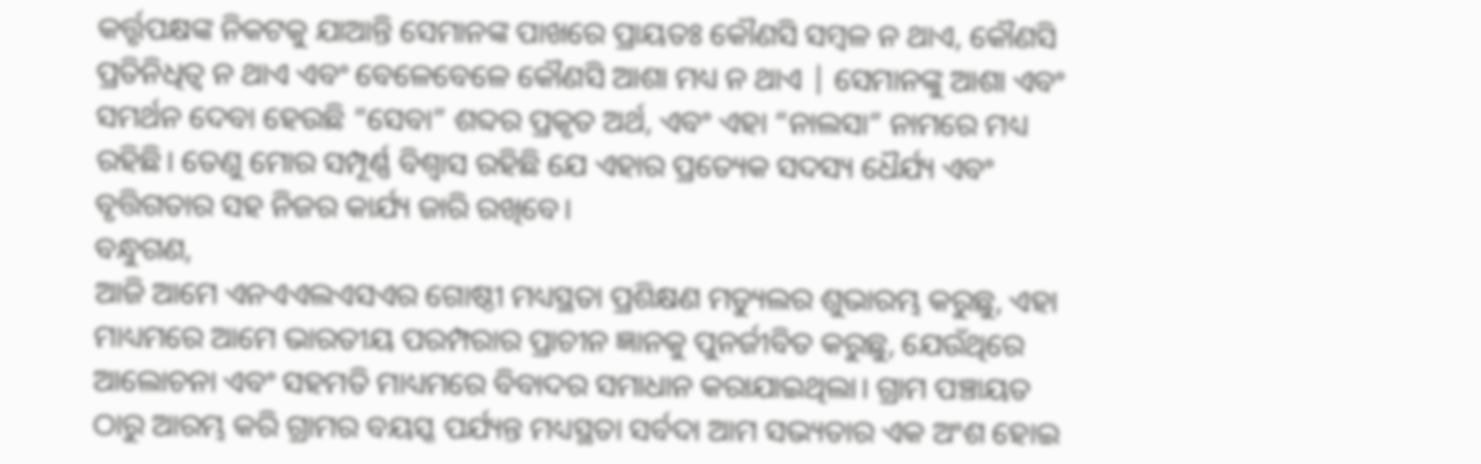କର୍ତ୍ତୃପକ୍ଷଙ୍କ ନିକଟକୁ ଯାଆନ୍ତି ସେମାନଙ୍କ ପାଖରେ ପ୍ରାୟତଃ କୌଣସି ସମ୍ବଳ ନ ଥାଏ, କୌଣସି ପ୍ରତିନିଧିତ୍ୱ ନ ଥାଏ ଏବଂ ବେଳେବେଳେ କୌଣସି ଆଶା ମଧ୍ୟ ନ ଥାଏ | ସେମାନଙ୍କୁ ଆଶା ଏବଂ ସମର୍ଥନ ଦେବା ହେଉଛି “ସେବା” ଶବ୍ଦର ପ୍ରକୃତ ଅର୍ଥ, ଏବଂ ଏହା “ନାଲସା” ନାମରେ ମଧ୍ୟ ରହିଛି। ତେଣୁ ମୋର ସମ୍ପୂର୍ଣ୍ଣ ବିଶ୍ୱାସ ରହିଛି ଯେ ଏହାର ପ୍ରତ୍ୟେକ ସଦସ୍ୟ ଧୈର୍ଯ୍ୟ ଏବଂ ବୃତ୍ତିଗତାର ସହ ନିଜର କାର୍ଯ୍ୟ ଜାରି ରଖିବେ।
ବନ୍ଧୁଗଣ,
ଆଜି ଆମେ ଏନଏଏଲଏସଏର ଗୋଷ୍ଠୀ ମଧ୍ୟସ୍ଥତା ପ୍ରଶିକ୍ଷଣ ମଡ୍ୟୁଲର ଶୁଭାରମ୍ଭ କରୁଛୁ, ଏହା ମାଧ୍ୟମରେ ଆମେ ଭାରତୀୟ ପରମ୍ପରାର ପ୍ରାଚୀନ ଜ୍ଞାନକୁ ପୁନର୍ଜୀବିତ କରୁଛୁ, ଯେଉଁଥିରେ ଆଲୋଚନା ଏବଂ ସହମତି ମାଧ୍ୟମରେ ବିବାଦର ସମାଧାନ କରାଯାଇଥିଲା। ଗ୍ରାମ ପଞ୍ଚାୟତ ଠାରୁ ଆରମ୍ଭ କରି ଗ୍ରାମର ବୟସ୍କ ପର୍ଯ୍ୟନ୍ତ ମଧ୍ୟସ୍ଥତା ସର୍ବଦା ଆମ ସଭ୍ୟତାର ଏକ ଅଂଶ ହୋଇ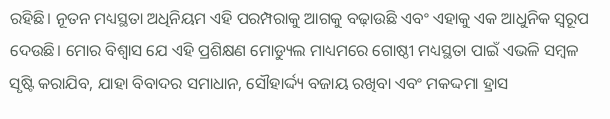ରହିଛି। ନୂତନ ମଧ୍ୟସ୍ଥତା ଅଧିନିୟମ ଏହି ପରମ୍ପରାକୁ ଆଗକୁ ବଢ଼ାଉଛି ଏବଂ ଏହାକୁ ଏକ ଆଧୁନିକ ସ୍ଵରୂପ ଦେଉଛି। ମୋର ବିଶ୍ୱାସ ଯେ ଏହି ପ୍ରଶିକ୍ଷଣ ମୋଡ୍ୟୁଲ ମାଧ୍ୟମରେ ଗୋଷ୍ଠୀ ମଧ୍ୟସ୍ଥତା ପାଇଁ ଏଭଳି ସମ୍ବଳ ସୃଷ୍ଟି କରାଯିବ, ଯାହା ବିବାଦର ସମାଧାନ, ସୌହାର୍ଦ୍ଦ୍ୟ ବଜାୟ ରଖିବା ଏବଂ ମକଦ୍ଦମା ହ୍ରାସ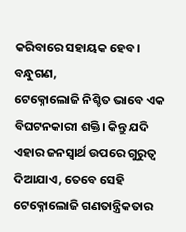କରିବାରେ ସହାୟକ ହେବ।
ବନ୍ଧୁଗଣ,
ଟେକ୍ନୋଲୋଜି ନିଶ୍ଚିତ ଭାବେ ଏକ ବିଘଟନକାରୀ ଶକ୍ତି। କିନ୍ତୁ ଯଦି ଏହାର ଜନସ୍ୱାର୍ଥ ଉପରେ ଗୁରୁତ୍ୱ ଦିଆଯାଏ, ତେବେ ସେହି ଟେକ୍ନୋଲୋଜି ଗଣତାନ୍ତ୍ରିକତାର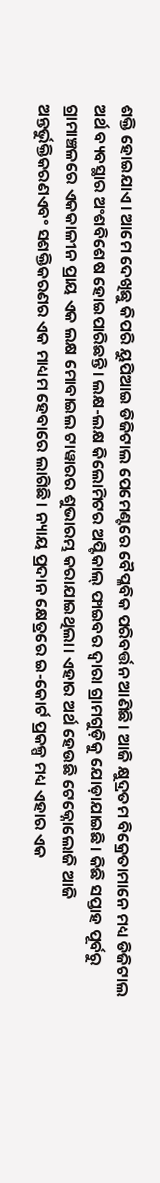ଶକ୍ତି ହୋଇଯାଏ। ଆମେ ଦେଖିଛୁ କିପରି ୟୁପିଆଇ ଡିଜିଟାଲ ପେମେଣ୍ଟରେ ବୈପ୍ଳବିକ ପରିବର୍ତ୍ତନ ଆଣିଛି। ଆଜି କ୍ଷୁଦ୍ରତମ ବିକ୍ରେତାମାନେ ମଧ୍ୟ ଡିଜିଟାଲ ଅର୍ଥ ବ୍ୟବସ୍ଥାର ଅଂଶବିଶେଷ ହୋଇପାରିଛନ୍ତି। ଲକ୍ଷ-ଲକ୍ଷ କିଲୋମିଟର ଅପ୍ଟିକାଲ୍ ଫାଇବର ଦ୍ୱାରା ଗ୍ରାମଗୁଡ଼ିକୁ ଯୋଡ଼ାଯାଇଛି। କିଛି ସପ୍ତାହ ପୂର୍ବରୁ ଗ୍ରାମାଞ୍ଚଳରେ ଏକକାଳୀନ ପ୍ରାୟ ଏକ ଲକ୍ଷ ମୋବାଇଲ ଟାୱାରର ଶୁଭାରମ୍ଭ କରାଯାଇଥିଲା। ଏହାର ଅର୍ଥ ହେଉଛି ଟେକ୍ନୋଲୋଜି ଆଜି ଅନ୍ତର୍ଭୁକ୍ତିକରଣଏବଂ ସଶକ୍ତିକରଣର ଏକ ମାଧ୍ୟମ ହେବାରେ ଲାଗିଛି। ନ୍ୟାୟ ପ୍ରଦାନ କ୍ଷେତ୍ରରେ ଇ-କୋର୍ଟ ପ୍ରକଳ୍ପ ମଧ୍ୟ ଏହାର ଏକ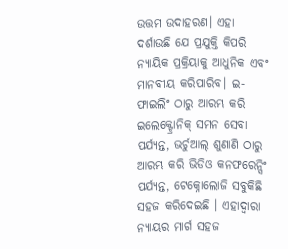ଉତ୍ତମ ଉଦାହରଣ। ଏହା ଦର୍ଶାଉଛି ଯେ ପ୍ରଯୁକ୍ତି କିପରି ନ୍ୟାୟିକ ପ୍ରକ୍ରିୟାକୁ ଆଧୁନିକ ଏବଂ ମାନବୀୟ କରିପାରିବ। ଇ-ଫାଇଲିଂ ଠାରୁ ଆରମ୍ଭ କରି ଇଲେକ୍ଟ୍ରୋନିକ୍ ସମନ ସେବା ପର୍ଯ୍ୟନ୍ତ, ଭର୍ଚୁଆଲ୍ ଶୁଣାଣି ଠାରୁ ଆରମ୍ଭ କରି ଭିଡିଓ କନଫରେନ୍ସିଂ ପର୍ଯ୍ୟନ୍ତ, ଟେକ୍ନୋଲୋଜି ସବୁକିଛି ସହଜ କରିଦେଇଛି । ଏହାଦ୍ୱାରା ନ୍ୟାୟର ମାର୍ଗ ସହଜ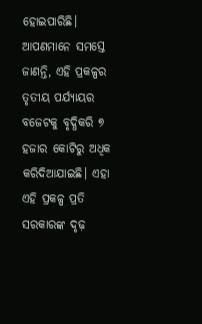ହୋଇପାରିଛି। ଆପଣମାନେ ସମସ୍ତେ ଜାଣନ୍ତି, ଏହି ପ୍ରକଳ୍ପର ତୃତୀୟ ପର୍ଯ୍ୟାୟର ବଜେଟକୁ ବୃଦ୍ଧିକରି ୭ ହଜାର କୋଟିରୁ ଅଧିକ କରିଦିଆଯାଇଛି। ଏହା ଏହି ପ୍ରକଳ୍ପ ପ୍ରତି ସରକାରଙ୍କ ଦୃଢ଼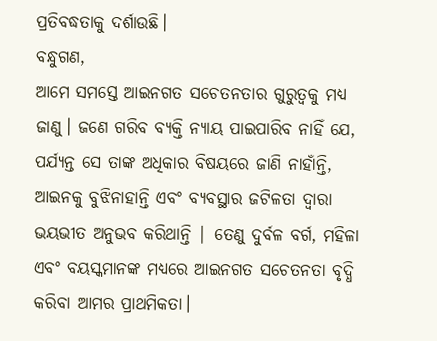ପ୍ରତିବଦ୍ଧତାକୁ ଦର୍ଶାଉଛି।
ବନ୍ଧୁଗଣ,
ଆମେ ସମସ୍ତେ ଆଇନଗତ ସଚେତନତାର ଗୁରୁତ୍ୱକୁ ମଧ୍ୟ ଜାଣୁ। ଜଣେ ଗରିବ ବ୍ୟକ୍ତି ନ୍ୟାୟ ପାଇପାରିବ ନାହିଁ ଯେ, ପର୍ଯ୍ୟନ୍ତ ସେ ତାଙ୍କ ଅଧିକାର ବିଷୟରେ ଜାଣି ନାହାଁନ୍ତି, ଆଇନକୁ ବୁଝିନାହାନ୍ତି ଏବଂ ବ୍ୟବସ୍ଥାର ଜଟିଳତା ଦ୍ୱାରା ଭୟଭୀତ ଅନୁଭବ କରିଥାନ୍ତି | ତେଣୁ ଦୁର୍ବଳ ବର୍ଗ, ମହିଳା ଏବଂ ବୟସ୍କମାନଙ୍କ ମଧ୍ୟରେ ଆଇନଗତ ସଚେତନତା ବୃଦ୍ଧି କରିବା ଆମର ପ୍ରାଥମିକତା।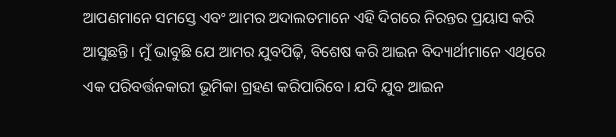ଆପଣମାନେ ସମସ୍ତେ ଏବଂ ଆମର ଅଦାଲତମାନେ ଏହି ଦିଗରେ ନିରନ୍ତର ପ୍ରୟାସ କରି ଆସୁଛନ୍ତି। ମୁଁ ଭାବୁଛି ଯେ ଆମର ଯୁବପିଢ଼ି, ବିଶେଷ କରି ଆଇନ ବିଦ୍ୟାର୍ଥୀମାନେ ଏଥିରେ ଏକ ପରିବର୍ତ୍ତନକାରୀ ଭୂମିକା ଗ୍ରହଣ କରିପାରିବେ। ଯଦି ଯୁବ ଆଇନ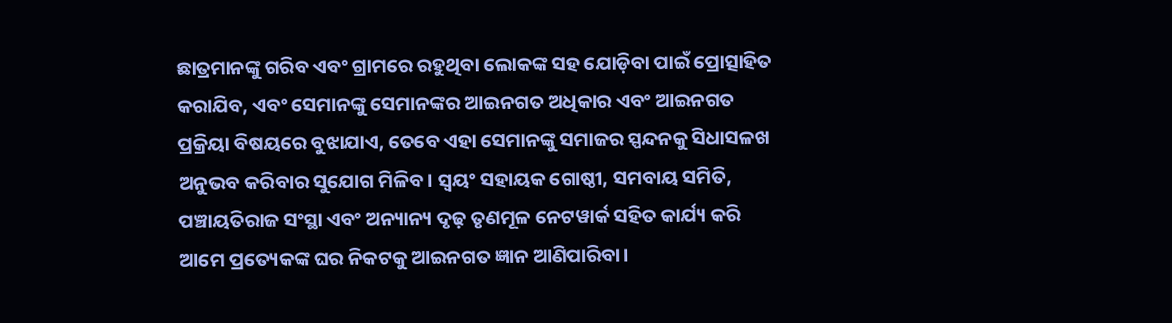ଛାତ୍ରମାନଙ୍କୁ ଗରିବ ଏବଂ ଗ୍ରାମରେ ରହୁଥିବା ଲୋକଙ୍କ ସହ ଯୋଡ଼ିବା ପାଇଁ ପ୍ରୋତ୍ସାହିତ କରାଯିବ, ଏବଂ ସେମାନଙ୍କୁ ସେମାନଙ୍କର ଆଇନଗତ ଅଧିକାର ଏବଂ ଆଇନଗତ ପ୍ରକ୍ରିୟା ବିଷୟରେ ବୁଝାଯାଏ, ତେବେ ଏହା ସେମାନଙ୍କୁ ସମାଜର ସ୍ପନ୍ଦନକୁ ସିଧାସଳଖ ଅନୁଭବ କରିବାର ସୁଯୋଗ ମିଳିବ। ସ୍ୱୟଂ ସହାୟକ ଗୋଷ୍ଠୀ, ସମବାୟ ସମିତି, ପଞ୍ଚାୟତିରାଜ ସଂସ୍ଥା ଏବଂ ଅନ୍ୟାନ୍ୟ ଦୃଢ଼ ତୃଣମୂଳ ନେଟୱାର୍କ ସହିତ କାର୍ଯ୍ୟ କରି ଆମେ ପ୍ରତ୍ୟେକଙ୍କ ଘର ନିକଟକୁ ଆଇନଗତ ଜ୍ଞାନ ଆଣିପାରିବା।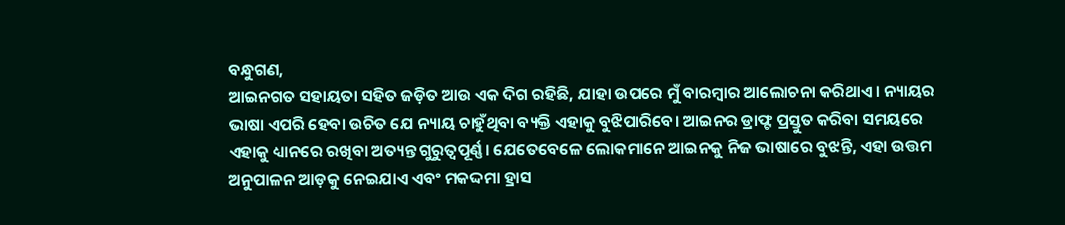ବନ୍ଧୁଗଣ,
ଆଇନଗତ ସହାୟତା ସହିତ ଜଡ଼ିତ ଆଉ ଏକ ଦିଗ ରହିଛି, ଯାହା ଉପରେ ମୁଁ ବାରମ୍ବାର ଆଲୋଚନା କରିଥାଏ। ନ୍ୟାୟର ଭାଷା ଏପରି ହେବା ଉଚିତ ଯେ ନ୍ୟାୟ ଚାହୁଁଥିବା ବ୍ୟକ୍ତି ଏହାକୁ ବୁଝିପାରିବେ। ଆଇନର ଡ୍ରାଫ୍ଟ ପ୍ରସ୍ତୁତ କରିବା ସମୟରେ ଏହାକୁ ଧ୍ୟାନରେ ରଖିବା ଅତ୍ୟନ୍ତ ଗୁରୁତ୍ୱପୂର୍ଣ୍ଣ। ଯେତେବେଳେ ଲୋକମାନେ ଆଇନକୁ ନିଜ ଭାଷାରେ ବୁଝନ୍ତି, ଏହା ଉତ୍ତମ ଅନୁପାଳନ ଆଡ଼କୁ ନେଇଯାଏ ଏବଂ ମକଦ୍ଦମା ହ୍ରାସ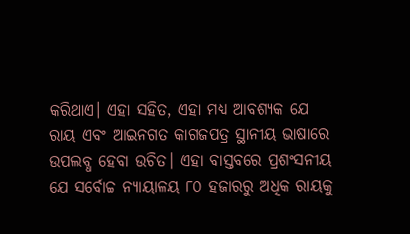କରିଥାଏ। ଏହା ସହିତ, ଏହା ମଧ୍ୟ ଆବଶ୍ୟକ ଯେ ରାୟ ଏବଂ ଆଇନଗତ କାଗଜପତ୍ର ସ୍ଥାନୀୟ ଭାଷାରେ ଉପଲବ୍ଧ ହେବା ଉଚିତ। ଏହା ବାସ୍ତବରେ ପ୍ରଶଂସନୀୟ ଯେ ସର୍ବୋଚ୍ଚ ନ୍ୟାୟାଳୟ ୮୦ ହଜାରରୁ ଅଧିକ ରାୟକୁ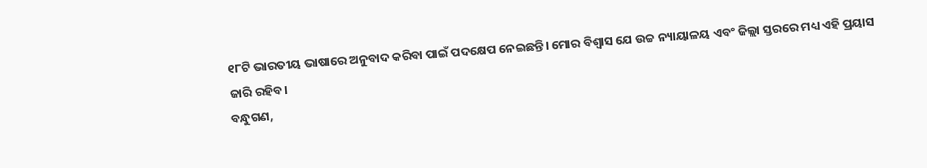୧୮ଟି ଭାରତୀୟ ଭାଷାରେ ଅନୁବାଦ କରିବା ପାଇଁ ପଦକ୍ଷେପ ନେଇଛନ୍ତି। ମୋର ବିଶ୍ୱାସ ଯେ ଉଚ୍ଚ ନ୍ୟାୟାଳୟ ଏବଂ ଜିଲ୍ଲା ସ୍ତରରେ ମଧ୍ୟ ଏହି ପ୍ରୟାସ ଜାରି ରହିବ।
ବନ୍ଧୁଗଣ,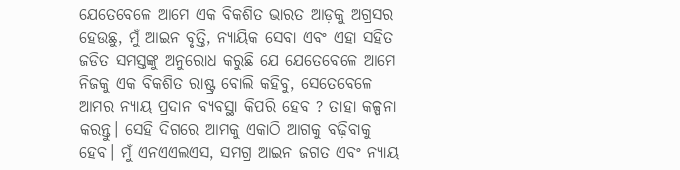ଯେତେବେଳେ ଆମେ ଏକ ବିକଶିତ ଭାରତ ଆଡ଼କୁ ଅଗ୍ରସର ହେଉଛୁ, ମୁଁ ଆଇନ ବୃତ୍ତି, ନ୍ୟାୟିକ ସେବା ଏବଂ ଏହା ସହିତ ଜଡିତ ସମସ୍ତଙ୍କୁ ଅନୁରୋଧ କରୁଛି ଯେ ଯେତେବେଳେ ଆମେ ନିଜକୁ ଏକ ବିକଶିତ ରାଷ୍ଟ୍ର ବୋଲି କହିବୁ, ସେତେବେଳେ ଆମର ନ୍ୟାୟ ପ୍ରଦାନ ବ୍ୟବସ୍ଥା କିପରି ହେବ ? ତାହା କଳ୍ପନା କରନ୍ତୁ। ସେହି ଦିଗରେ ଆମକୁ ଏକାଠି ଆଗକୁ ବଢ଼ିବାକୁ ହେବ। ମୁଁ ଏନଏଏଲଏସ, ସମଗ୍ର ଆଇନ ଜଗତ ଏବଂ ନ୍ୟାୟ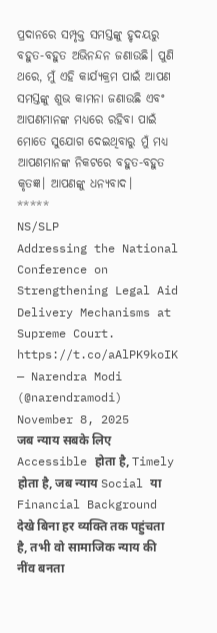ପ୍ରଦାନରେ ସମ୍ପୃକ୍ତ ସମସ୍ତଙ୍କୁ ହୃଦୟରୁ ବହୁତ-ବହୁତ ଅଭିନନ୍ଦନ ଜଣାଉଛି। ପୁଣି ଥରେ, ମୁଁ ଏହି କାର୍ଯ୍ୟକ୍ରମ ପାଇଁ ଆପଣ ସମସ୍ତଙ୍କୁ ଶୁଭ କାମନା ଜଣାଉଛି ଏବଂ ଆପଣମାନଙ୍କ ମଧ୍ୟରେ ରହିବା ପାଇଁ ମୋତେ ସୁଯୋଗ ଦେଇଥିବାରୁ ମୁଁ ମଧ୍ୟ ଆପଣମାନଙ୍କ ନିକଟରେ ବହୁତ-ବହୁତ କୃତଜ୍ଞ। ଆପଣଙ୍କୁ ଧନ୍ୟବାଦ।
*****
NS/SLP
Addressing the National Conference on Strengthening Legal Aid Delivery Mechanisms at Supreme Court. https://t.co/aAlPK9koIK
— Narendra Modi (@narendramodi) November 8, 2025
जब न्याय सबके लिए Accessible होता है, Timely होता है, जब न्याय Social या Financial Background देखे बिना हर व्यक्ति तक पहुंचता है, तभी वो सामाजिक न्याय की नींव बनता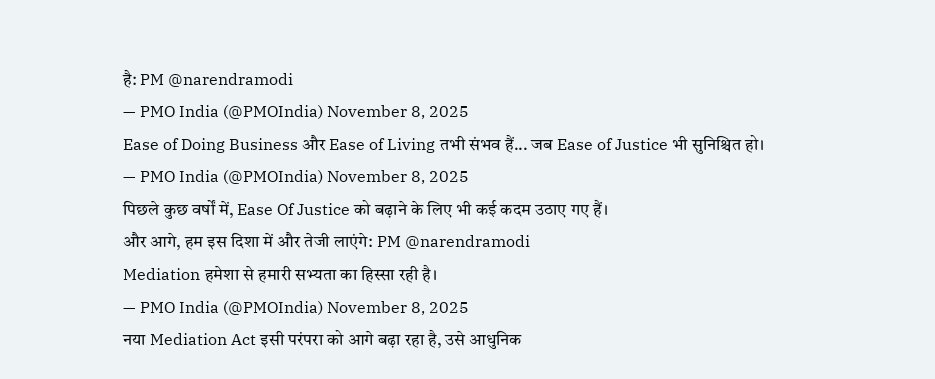है: PM @narendramodi
— PMO India (@PMOIndia) November 8, 2025
Ease of Doing Business और Ease of Living तभी संभव हैं... जब Ease of Justice भी सुनिश्चित हो।
— PMO India (@PMOIndia) November 8, 2025
पिछले कुछ वर्षों में, Ease Of Justice को बढ़ाने के लिए भी कई कदम उठाए गए हैं।
और आगे, हम इस दिशा में और तेजी लाएंगे: PM @narendramodi
Mediation हमेशा से हमारी सभ्यता का हिस्सा रही है।
— PMO India (@PMOIndia) November 8, 2025
नया Mediation Act इसी परंपरा को आगे बढ़ा रहा है, उसे आधुनिक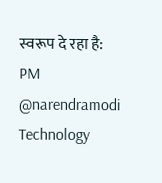स्वरूप दे रहा है: PM @narendramodi
Technology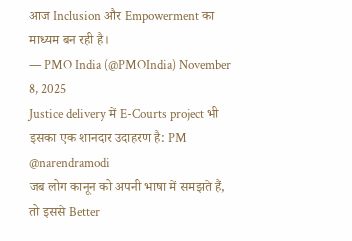आज Inclusion और Empowerment का माध्यम बन रही है।
— PMO India (@PMOIndia) November 8, 2025
Justice delivery में E-Courts project भी इसका एक शानदार उदाहरण है: PM @narendramodi
जब लोग कानून को अपनी भाषा में समझते हैं, तो इससे Better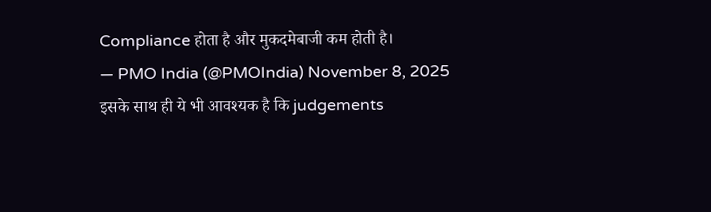Compliance होता है और मुकदमेबाजी कम होती है।
— PMO India (@PMOIndia) November 8, 2025
इसके साथ ही ये भी आवश्यक है कि judgements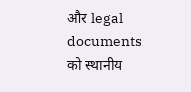और legal documents को स्थानीय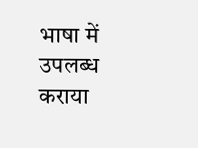भाषा में उपलब्ध कराया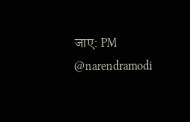जाए: PM @narendramodi